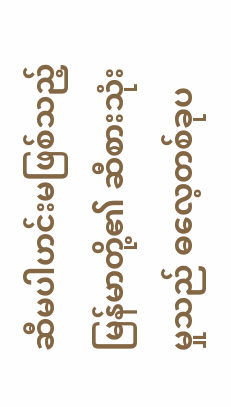ဆီမပါဟင်းမဖြစ်သည့် မြန်မာတို့၏ ဆီစားသုံးမှုသည် ဓလေ့တစ်ခုပ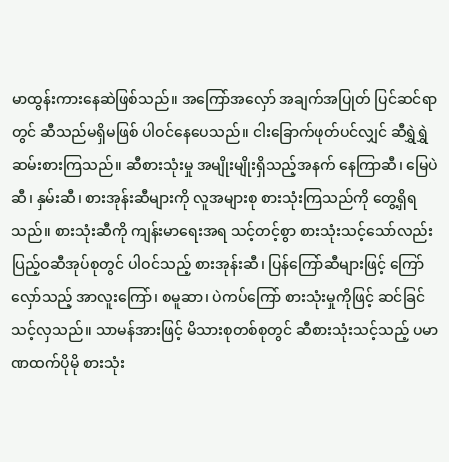မာထွန်းကားနေဆဲဖြစ်သည်။ အကြော်အလှော် အချက်အပြုတ် ပြင်ဆင်ရာတွင် ဆီသည်မရှိမဖြစ် ပါဝင်နေပေသည်။ ငါးခြောက်ဖုတ်ပင်လျှင် ဆီရွှဲရွှဲဆမ်းစားကြသည်။ ဆီစားသုံးမှု အမျိုးမျိုးရှိသည့်အနက် နေကြာဆီ၊ မြေပဲဆီ၊ နှမ်းဆီ၊ စားအုန်းဆီများကို လူအများစု စားသုံးကြသည်ကို တွေ့ရှိရသည်။ စားသုံးဆီကို ကျန်းမာရေးအရ သင့်တင့်စွာ စားသုံးသင့်သော်လည်း ပြည့်ဝဆီအုပ်စုတွင် ပါဝင်သည့် စားအုန်းဆီ၊ ပြန်ကြော်ဆီများဖြင့် ကြော်လှော်သည့် အာလူးကြော်၊ စမူဆာ၊ ပဲကပ်ကြော် စားသုံးမှုကိုဖြင့် ဆင်ခြင်သင့်လှသည်။ သာမန်အားဖြင့် မိသားစုတစ်စုတွင် ဆီစားသုံးသင့်သည့် ပမာဏထက်ပိုမို စားသုံး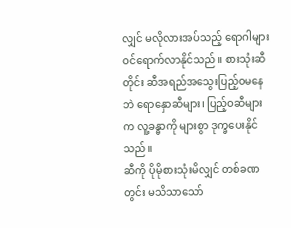လျှင် မလိုလားအပ်သည့် ရောဂါများ ဝင်ရောက်လာနိုင်သည်။ စားသုံးဆီတိုင်း ဆီအရည်အသွေးပြည့်ဝမနေဘဲ ရောနှောဆီများ၊ ပြည့်ဝဆီများက လူ့ခန္ဓာကို များစွာ ဒုက္ခပေးနိုင်သည်။
ဆီကို ပိုမိုစားသုံးမိလျှင် တစ်ခဏတွင်း မသိသာသော်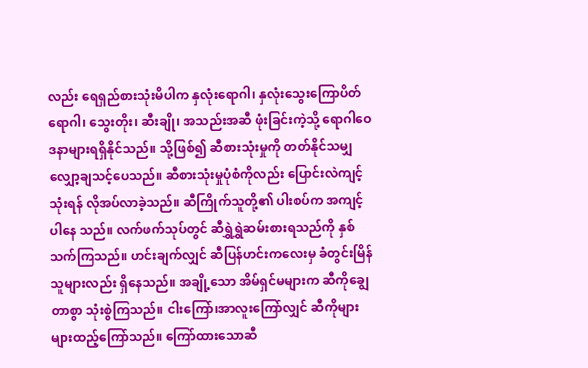လည်း ရေရှည်စားသုံးမိပါက နှလုံးရောဂါ၊ နှလုံးသွေးကြောပိတ်ရောဂါ၊ သွေးတိုး၊ ဆီးချို၊ အသည်းအဆီ ဖုံးခြင်းကဲ့သို့ ရောဂါဝေဒနာများရရှိနိုင်သည်။ သို့ဖြစ်၍ ဆီစားသုံးမှုကို တတ်နိုင်သမျှလျှော့ချသင့်ပေသည်။ ဆီစားသုံးမှုပုံစံကိုလည်း ပြောင်းလဲကျင့်သုံးရန် လိုအပ်လာခဲ့သည်။ ဆီကြိုက်သူတို့၏ ပါးစပ်က အကျင့်ပါနေ သည်။ လက်ဖက်သုပ်တွင် ဆီရွှဲရွှဲဆမ်းစားရသည်ကို နှစ်သက်ကြသည်။ ဟင်းချက်လျှင် ဆီပြန်ဟင်းကလေးမှ ခံတွင်းမြိန်သူများလည်း ရှိနေသည်။ အချို့သော အိမ်ရှင်မများက ဆီကိုချွေတာစွာ သုံးစွဲကြသည်။ ငါးကြော်၊အာလူးကြော်လျှင် ဆီကိုများများထည့်ကြော်သည်။ ကြော်ထားသောဆီ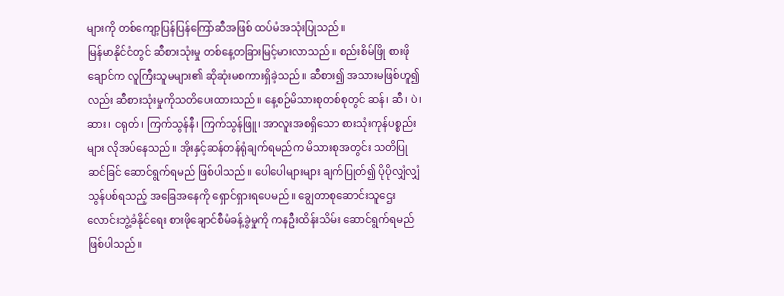များကို တစ်ကျော့ပြန်ပြန်ကြော်ဆီအဖြစ် ထပ်မံအသုံးပြုသည်။
မြန်မာနိုင်ငံတွင် ဆီစားသုံးမှု တစ်နေ့တခြားမြင့်မားလာသည်။ စည်းစိမ်ဖြို စားဖိုချောင်က လူကြီးသူမများ၏ ဆိုဆုံးမစကားရှိခဲ့သည်။ ဆီစား၍ အသားမဖြစ်ဟူ၍လည်း ဆီစားသုံးမှုကိုသတိပေးထားသည်။ နေ့စဉ်မိသားစုတစ်စုတွင် ဆန်၊ ဆီ၊ ပဲ၊ ဆား၊ ငရုတ်၊ ကြက်သွန်နီ၊ ကြက်သွန်ဖြူ၊ အာလူးအစရှိသော စားသုံးကုန်ပစ္စည်းများ လိုအပ်နေသည်။ အိုးနှင့်ဆန်တန်ရုံချက်ရမည်က မိသားစုအတွင်း သတိပြုဆင်ခြင် ဆောင်ရွက်ရမည် ဖြစ်ပါသည်။ ပေါပေါများများ ချက်ပြုတ်၍ ပိုပိုလျှံလျှံ သွန်ပစ်ရသည့် အခြေအနေကို ရှောင်ရှားရပေမည်။ ချွေတာစုဆောင်းသူဌေးလောင်းဘွဲ့ခံနိုင်ရေး စားဖိုချောင်စီမံခန့်ခွဲမှုကို ကနဦးထိန်းသိမ်း ဆောင်ရွက်ရမည် ဖြစ်ပါသည်။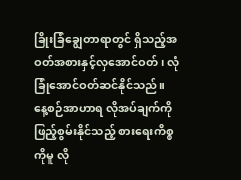ခြိုးခြံချွေတာရာတွင် ရှိသည့်အဝတ်အစားနှင့်လှအောင်ဝတ်၊ လုံခြုံအောင်ဝတ်ဆင်နိုင်သည်။ နေ့စဉ်အာဟာရ လိုအပ်ချက်ကို ဖြည့်စွမ်းနိုင်သည့် စားရေးကိစ္စကိုမူ လို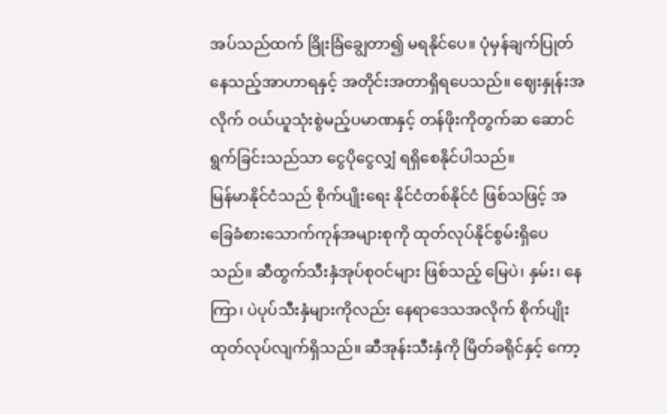အပ်သည်ထက် ခြိုးခြံချွေတာ၍ မရနိုင်ပေ။ ပုံမှန်ချက်ပြုတ်နေသည့်အာဟာရနှင့် အတိုင်းအတာရှိရပေသည်။ ဈေးနှုန်းအလိုက် ဝယ်ယူသုံးစွဲမည့်ပမာဏနှင့် တန်ဖိုးကိုတွက်ဆ ဆောင်ရွက်ခြင်းသည်သာ ငွေပိုငွေလျှံ ရရှိစေနိုင်ပါသည်။
မြန်မာနိုင်ငံသည် စိုက်ပျိုးရေး နိုင်ငံတစ်နိုင်ငံ ဖြစ်သဖြင့် အခြေခံစားသောက်ကုန်အများစုကို ထုတ်လုပ်နိုင်စွမ်းရှိပေသည်။ ဆီထွက်သီးနှံအုပ်စုဝင်များ ဖြစ်သည့် မြေပဲ၊ နှမ်း၊ နေကြာ၊ ပဲပုပ်သီးနှံများကိုလည်း နေရာဒေသအလိုက် စိုက်ပျိုးထုတ်လုပ်လျက်ရှိသည်။ ဆီအုန်းသီးနှံကို မြိတ်ခရိုင်နှင့် ကော့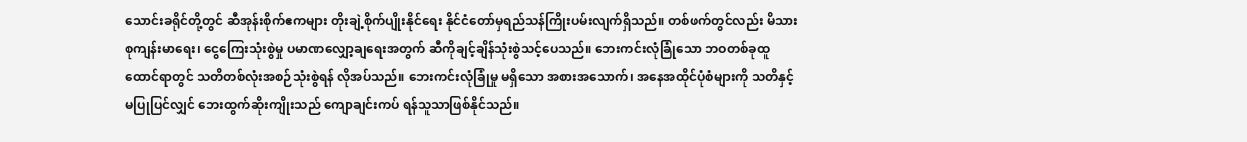သောင်းခရိုင်တို့တွင် ဆီအုန်းစိုက်ဧကများ တိုးချဲ့စိုက်ပျိုးနိုင်ရေး နိုင်ငံတော်မှရည်သန်ကြိုးပမ်းလျက်ရှိသည်။ တစ်ဖက်တွင်လည်း မိသားစုကျန်းမာရေး၊ ငွေကြေးသုံးစွဲမှု ပမာဏလျှော့ချရေးအတွက် ဆီကိုချင့်ချိန်သုံးစွဲသင့်ပေသည်။ ဘေးကင်းလုံခြုံသော ဘဝတစ်ခုထူထောင်ရာတွင် သတိတစ်လုံးအစဉ်သုံးစွဲရန် လိုအပ်သည်။ ဘေးကင်းလုံခြုံမှု မရှိသော အစားအသောက်၊ အနေအထိုင်ပုံစံများကို သတိနှင့်မပြုပြင်လျှင် ဘေးထွက်ဆိုးကျိုးသည် ကျောချင်းကပ် ရန်သူသာဖြစ်နိုင်သည်။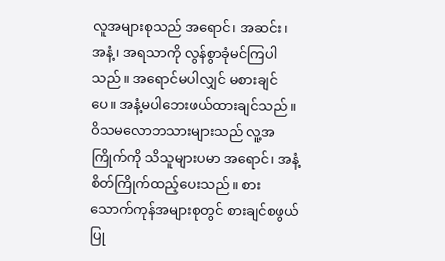လူအများစုသည် အရောင်၊ အဆင်း၊ အနံ့၊ အရသာကို လွန်စွာခုံမင်ကြပါသည်။ အရောင်မပါလျှင် မစားချင်ပေ။ အနံ့မပါဘေးဖယ်ထားချင်သည်။ ဝိသမလောဘသားများသည် လူ့အကြိုက်ကို သိသူများပမာ အရောင်၊ အနံ့ စိတ်ကြိုက်ထည့်ပေးသည်။ စားသောက်ကုန်အများစုတွင် စားချင်စဖွယ်ပြု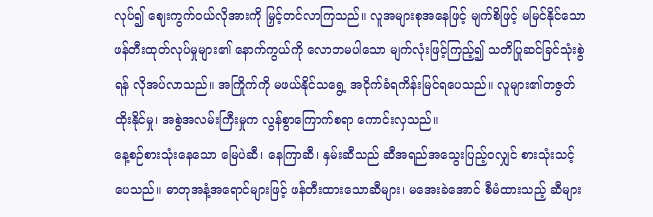လုပ်၍ ဈေးကွက်ဝယ်လိုအားကို မြှင့်တင်လာကြသည်။ လူအများစုအနေဖြင့် မျက်စိဖြင့် မမြင်နိုင်သော ဖန်တီးထုတ်လုပ်မှုများ၏ နောက်ကွယ်ကို လောဘမပါသော မျက်လုံးဖြင့်ကြည့်၍ သတိပြုဆင်ခြင်သုံးစွဲရန် လိုအပ်လာသည်။ အကြိုက်ကို မဖယ်နိုင်သရွေ့ အငိုက်ခံရကိန်းမြင်ရပေသည်။ လူများ၏တဇွတ်ထိုးနိုင်မှု၊ အစွဲအလမ်းကြီးမှုက လွန်စွာကြောက်စရာ ကောင်းလှသည်။
နေ့စဉ်စားသုံးနေသော မြေပဲဆီ၊ နေကြာဆီ၊ နှမ်းဆီသည် ဆီအရည်အသွေးပြည့်ဝလျှင် စားသုံးသင့်ပေသည်။ ဓာတုအနံ့အရောင်များဖြင့် ဖန်တီးထားသောဆီများ၊ မအေးခဲအောင် စီမံထားသည့် ဆီများ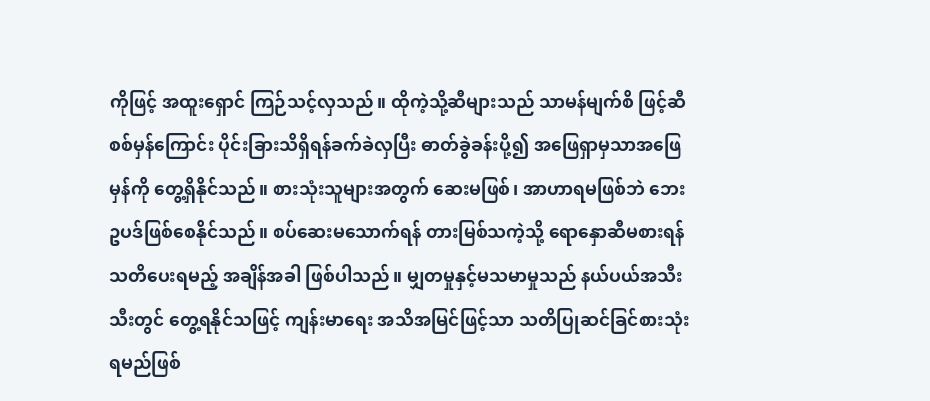ကိုဖြင့် အထူးရှောင် ကြဉ်သင့်လှသည်။ ထိုကဲ့သို့ဆီများသည် သာမန်မျက်စိ ဖြင့်ဆီစစ်မှန်ကြောင်း ပိုင်းခြားသိရှိရန်ခက်ခဲလှပြီး ဓာတ်ခွဲခန်းပို့၍ အဖြေရှာမှသာအဖြေမှန်ကို တွေ့ရှိနိုင်သည်။ စားသုံးသူများအတွက် ဆေးမဖြစ်၊ အာဟာရမဖြစ်ဘဲ ဘေးဥပဒ်ဖြစ်စေနိုင်သည်။ စပ်ဆေးမသောက်ရန် တားမြစ်သကဲ့သို့ ရောနှောဆီမစားရန်သတိပေးရမည့် အချိန်အခါ ဖြစ်ပါသည်။ မျှတမှုနှင့်မသမာမှုသည် နယ်ပယ်အသီးသီးတွင် တွေ့ရနိုင်သဖြင့် ကျန်းမာရေး အသိအမြင်ဖြင့်သာ သတိပြုဆင်ခြင်စားသုံးရမည်ဖြစ်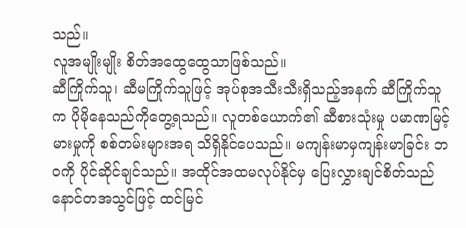သည်။
လူအမျိုးမျိုး စိတ်အထွေထွေသာဖြစ်သည်။
ဆီကြိုက်သူ၊ ဆီမကြိုက်သူဖြင့် အုပ်စုအသီးသီးရှိသည့်အနက် ဆီကြိုက်သူက ပိုမိုနေသည်ကိုတွေ့ရသည်။ လူတစ်ယောက်၏ ဆီစားသုံးမှု ပမာဏမြင့်မားမှုကို စစ်တမ်းများအရ သိရှိနိုင်ပေသည်။ မကျန်းမာမှကျန်းမာခြင်း ဘဝကို ပိုင်ဆိုင်ချင်သည်။ အထိုင်အထမလုပ်နိုင်မှ ပြေးလွှားချင်စိတ်သည် နောင်တအသွင်ဖြင့် ထင်မြင်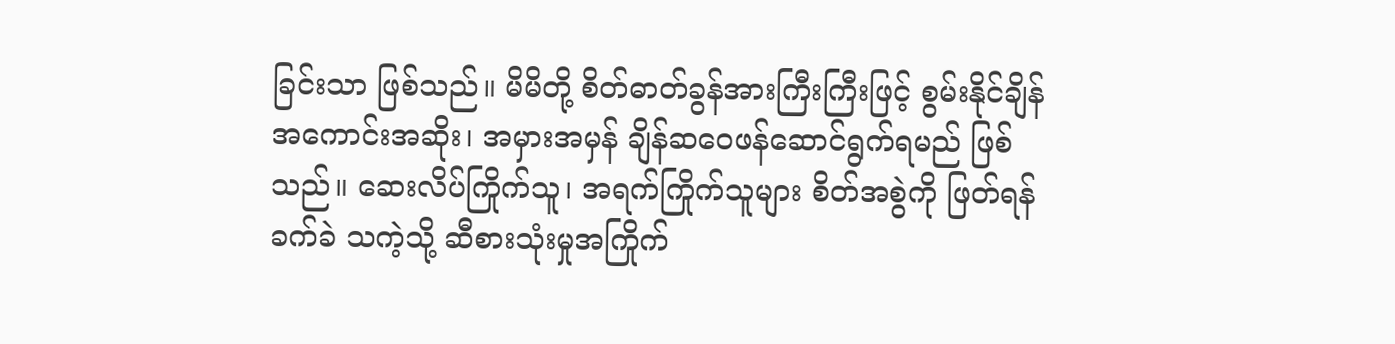ခြင်းသာ ဖြစ်သည်။ မိမိတို့ စိတ်ဓာတ်ခွန်အားကြီးကြီးဖြင့် စွမ်းနိုင်ချိန် အကောင်းအဆိုး၊ အမှားအမှန် ချိန်ဆဝေဖန်ဆောင်ရွက်ရမည် ဖြစ်သည်။ ဆေးလိပ်ကြိုက်သူ၊ အရက်ကြိုက်သူများ စိတ်အစွဲကို ဖြတ်ရန်ခက်ခဲ သကဲ့သို့ ဆီစားသုံးမှုအကြိုက်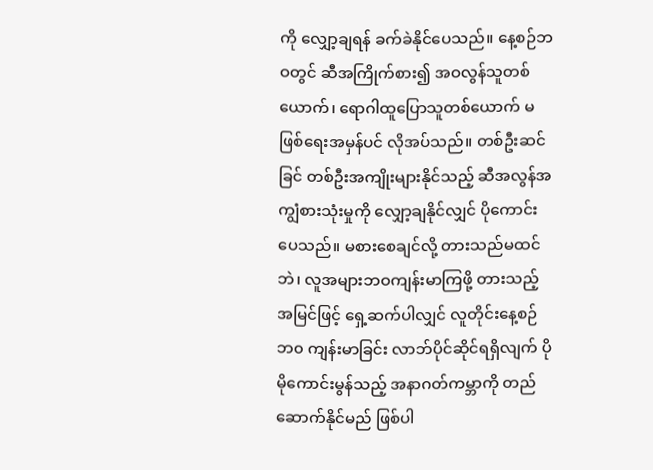ကို လျှော့ချရန် ခက်ခဲနိုင်ပေသည်။ နေ့စဉ်ဘဝတွင် ဆီအကြိုက်စား၍ အဝလွန်သူတစ်ယောက်၊ ရောဂါထူပြောသူတစ်ယောက် မဖြစ်ရေးအမှန်ပင် လိုအပ်သည်။ တစ်ဦးဆင်ခြင် တစ်ဦးအကျိုးများနိုင်သည့် ဆီအလွန်အကျွံစားသုံးမှုကို လျှော့ချနိုင်လျှင် ပိုကောင်းပေသည်။ မစားစေချင်လို့ တားသည်မထင်ဘဲ၊ လူအများဘဝကျန်းမာကြဖို့ တားသည့်အမြင်ဖြင့် ရှေ့ဆက်ပါလျှင် လူတိုင်းနေ့စဉ်ဘ၀ ကျန်းမာခြင်း လာဘ်ပိုင်ဆိုင်ရရှိလျက် ပိုမိုကောင်းမွန်သည့် အနာဂတ်ကမ္ဘာကို တည်ဆောက်နိုင်မည် ဖြစ်ပါ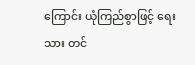ကြောင်း ယုံကြည်စွာဖြင့် ရေးသား တင်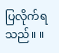ပြလိုက်ရသည်။ ။